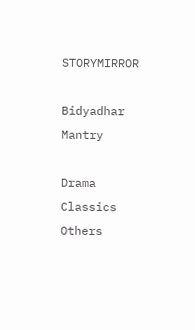STORYMIRROR

Bidyadhar Mantry

Drama Classics Others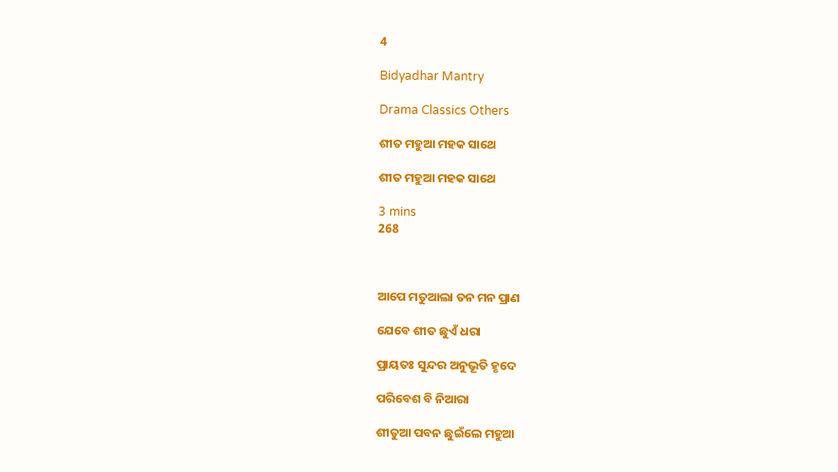4

Bidyadhar Mantry

Drama Classics Others

ଶୀତ ମହୁଆ ମହକ ସାଥେ

ଶୀତ ମହୁଆ ମହକ ସାଥେ

3 mins
268



ଆପେ ମତୁଆଲା ତନ ମନ ପ୍ରାଣ

ଯେବେ ଶୀତ ଛୁଏଁ ଧରା

ପ୍ରାୟତଃ ସୁନ୍ଦର ଅନୁଭୂତି ହୃଦେ

ପରିବେଶ ବି ନିଆରା

ଶୀତୁଆ ପବନ ଛୁଇଁଲେ ମହୁଆ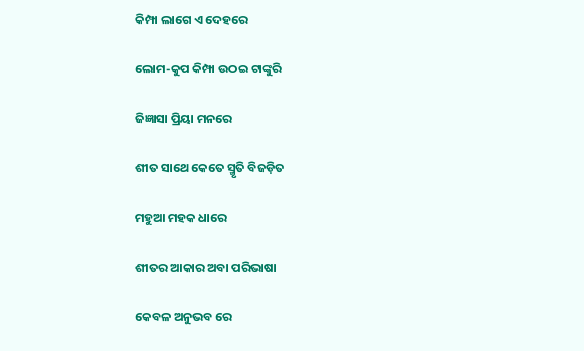କିମ୍ପା ଲାଗେ ଏ ଦେହରେ

ଲୋମ-କୁପ କିମ୍ପା ଉଠଇ ଟାଙ୍କୁରି

ଜିଜ୍ଞାସା ପ୍ରିୟା ମନରେ

ଶୀତ ସାଥେ କେତେ ସ୍ମୃତି ବିଜଡ଼ିତ

ମହୁଆ ମହକ ଧାରେ

ଶୀତର ଆକାର ଅବା ପରିଭାଷା

କେବଳ ଅନୁଭବ ରେ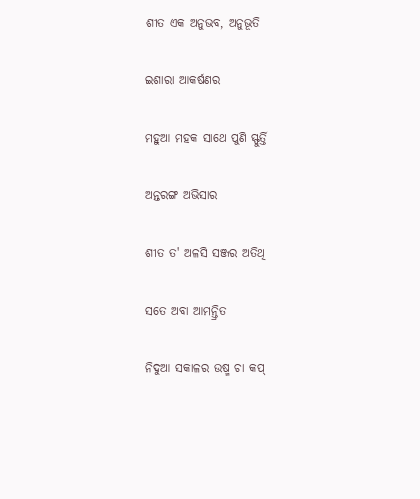ଶୀତ ଏକ ଅନୁଭବ, ଅନୁଭୂତି

ଇଶାରା ଆକର୍ଷଣର

ମହୁଆ ମହକ ସାଥେ ପୁଣି ସ୍ଫୁର୍ତ୍ତି

ଅନ୍ତରଙ୍ଗ ଅଭିସାର

ଶୀତ ତ' ଅଳସି ସଞ୍ଜର ଅତିଥି

ସତେ ଅବା ଆମନ୍ତ୍ରିତ

ନିଦୁଆ ସକାଳର ଉଷ୍ମ ଚା କପ୍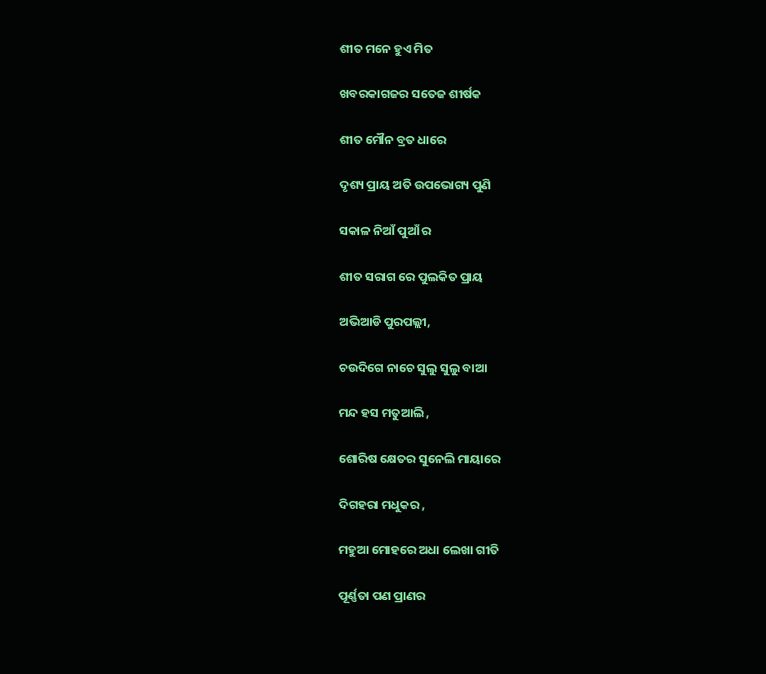ଶୀତ ମନେ ହୁଏ ମିତ

ଖବରକାଗଜର ସତେଜ ଶୀର୍ଷକ

ଶୀତ ମୌନ ବ୍ରତ ଧାରେ

ଦୃଶ୍ୟ ପ୍ରାୟ ଅତି ଉପଭୋଗ୍ୟ ପୁଣି

ସକାଳ ନିଆଁ ପୁଆଁ ର

ଶୀତ ସରାଗ ରେ ପୁଲକିତ ପ୍ରାୟ

ଅଭିଆଡି ପୁରପଲ୍ଲୀ,

ଚଉଦିଗେ ନାଚେ ସୁଲୁ ସୁଲୁ ବାଆ

ମନ୍ଦ ହସ ମତୁଆଲି ,

ଶୋରିଷ କ୍ଷେତର ସୁନେଲି ମାୟାରେ

ଦିଗହରା ମଧୁକର ,

ମହୁଆ ମୋହରେ ଅଧା ଲେଖା ଗୀତି

ପୂର୍ଣ୍ଣତା ପଣ ପ୍ରାଣର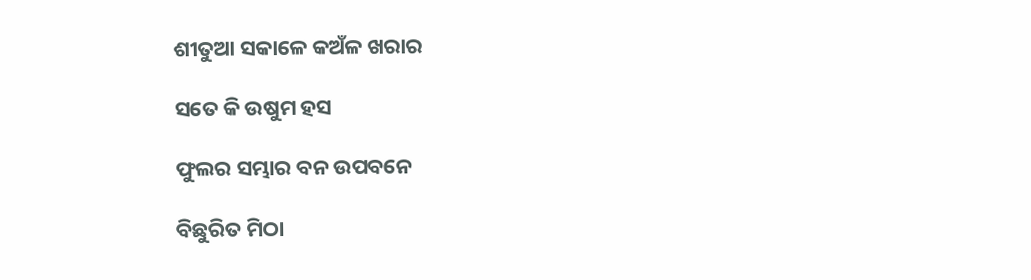ଶୀତୁଆ ସକାଳେ କଅଁଳ ଖରାର

ସତେ କି ଉଷୁମ ହସ

ଫୁଲର ସମ୍ଭାର ବନ ଉପବନେ

ବିଛୁରିତ ମିଠା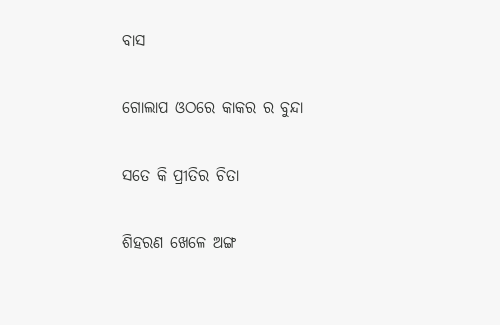ବାସ

ଗୋଲାପ ଓଠରେ କାକର ର ବୁନ୍ଦା

ସତେ କି ପ୍ରୀତିର ଚିତା

ଶିହରଣ ଖେଳେ ଅଙ୍ଗ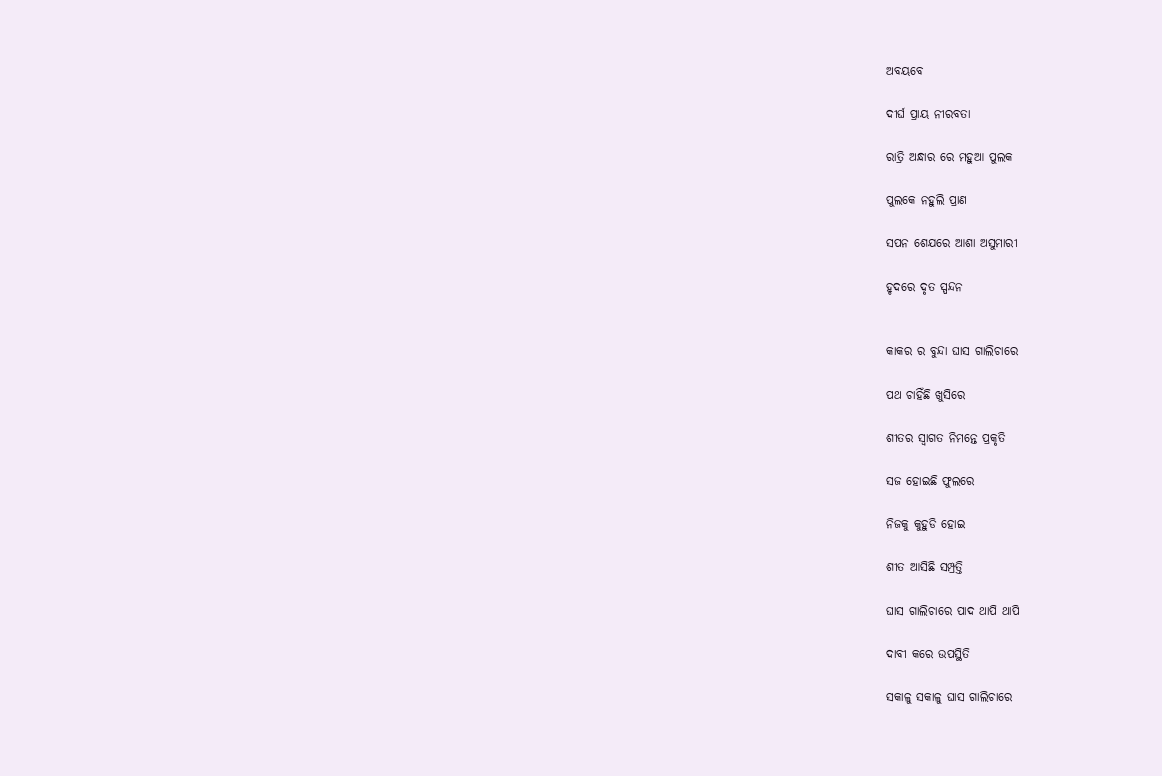ଅବୟବେ

ଦୀର୍ଘ ପ୍ରାୟ ନୀରବତା

ରାତ୍ରି ଅନ୍ଧାର ରେ ମହୁଆ ପୁଲକ

ପୁଲକେ ନହୁଲି ପ୍ରାଣ

ସପନ ଶେଯରେ ଆଶା ଅସୁମାରୀ

ହୃଦରେ ଦୃତ ସ୍ପନ୍ଦନ


କାକର ର ବୁନ୍ଦା ଘାସ ଗାଲିଚାରେ

ପଥ ଚାହିଁଛି ଖୁସିରେ

ଶୀତର ସ୍ବାଗତ ନିମନ୍ତେ ପ୍ରକୃତି

ସଜ ହୋଇଛି ଫୁଲରେ

ନିଜକୁ କୁହୁଡି ହୋଇ

ଶୀତ ଆସିଛି ସମ୍ପ୍ରତ୍ତି

ଘାସ ଗାଲିଚାରେ ପାଦ ଥାପି ଥାପି

ଦାବୀ କରେ ଉପସ୍ଥିତି

ସକାଳୁ ସକାଳୁ ଘାସ ଗାଲିଚାରେ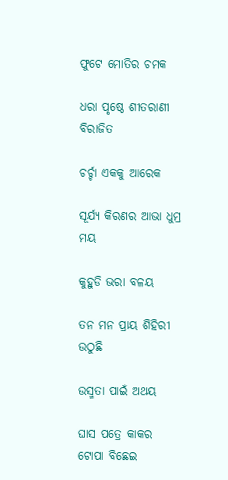ଫୁଟେ ମୋତିର ଚମକ

ଧରା ପୃଷ୍ଠେ ଶୀତରାଣୀ ବିରାଜିତ

ଚର୍ଚ୍ଚା ଏକକୁ ଆରେକ

ସୂର୍ଯ୍ୟ କିରଣର ଆଭା ଧୁମ୍ର ମୟ

କୁହୁଡି ଭରା ବଳୟ

ତନ ମନ ପ୍ରାୟ ଶିହିରୀ ଉଠୁଛି

ଉସ୍ମତା ପାଇଁ ଅଥୟ

ଘାସ ପତ୍ରେ କାକର ଟୋପା ବିଛେଇ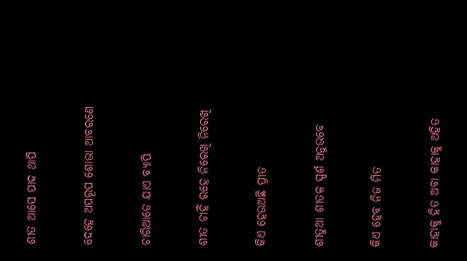ଶୀତ ଆସେ ପାଦ ଥାପି

ଦେହେ ଅପରୂପ ଶୋଭା ଆବରଣେ

ଚାରିଆଡେ ଯାଏ ବ୍ୟାପି

ଶୀତ ଚାହିଁ ରହେ ନିରେଖି ନିରେଖି

କିଏ ହେଉଅଛି ପ୍ରୀତ

ଶୀତୁଆ ଶୀତଳ ସ୍ପର୍ଶ ଅନୁଭବେ

କିଏ ହେବ ନିଜ ମିତ

କାହାକୁ ହିତ ଅବା କାହାକୁ ଅହିତ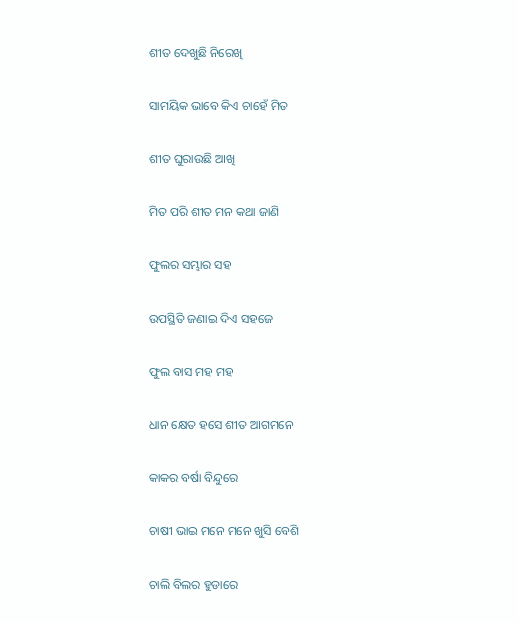ଶୀତ ଦେଖୁଛି ନିରେଖି

ସାମୟିକ ଭାବେ କିଏ ଚାହେଁ ମିତ

ଶୀତ ଘୁରାଉଛି ଆଖି

ମିତ ପରି ଶୀତ ମନ କଥା ଜାଣି

ଫୁଲର ସମ୍ଭାର ସହ

ଉପସ୍ଥିତି ଜଣାଇ ଦିଏ ସହଜେ

ଫୁଲ ବାସ ମହ ମହ

ଧାନ କ୍ଷେତ ହସେ ଶୀତ ଆଗମନେ

କାକର ବର୍ଷା ବିନ୍ଦୁରେ

ଚାଷୀ ଭାଇ ମନେ ମନେ ଖୁସି ବେଶି

ଚାଲି ବିଲର ହୁଡାରେ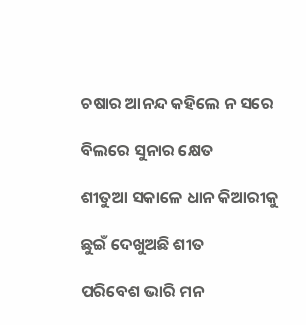ଚଷାର ଆନନ୍ଦ କହିଲେ ନ ସରେ

ବିଲରେ ସୁନାର କ୍ଷେତ

ଶୀତୁଆ ସକାଳେ ଧାନ କିଆରୀକୁ

ଛୁଇଁ ଦେଖୁଅଛି ଶୀତ

ପରିବେଶ ଭାରି ମନ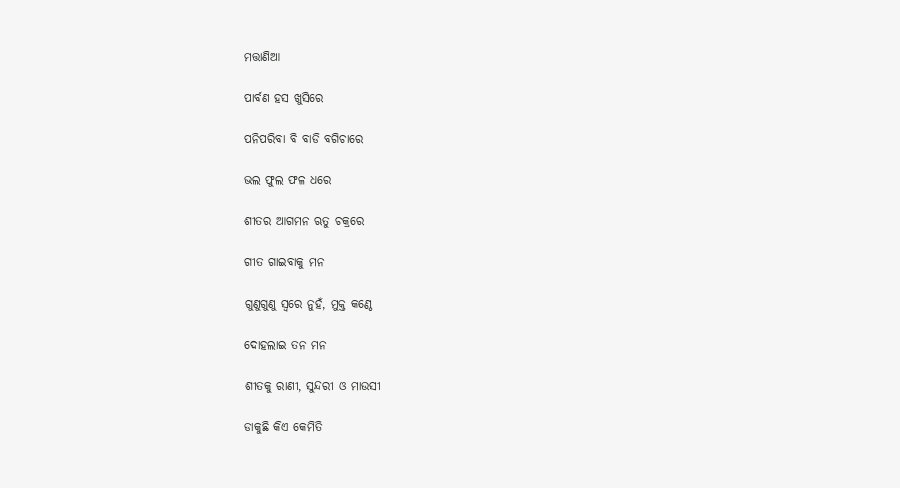ମତ୍ତାଣିଆ

ପାର୍ବଣ ହସ ଖୁସିରେ

ପନିପରିବା ବି ବାଡି ବଗିଚାରେ

ଭଲ ଫୁଲ ଫଳ ଧରେ

ଶୀତର ଆଗମନ ଋତୁ ଚକ୍ରରେ

ଗୀତ ଗାଇବାକୁ ମନ

ଗୁଣୁଗୁଣୁ ସ୍ଵରେ ନୁହଁ, ମୁକ୍ତ କଣ୍ଠେ

ଦୋହଲାଇ ତନ ମନ

ଶୀତକୁ ରାଣୀ, ସୁନ୍ଦରୀ ଓ ମାଉସୀ

ଡାକୁଛି କିଏ କେମିତି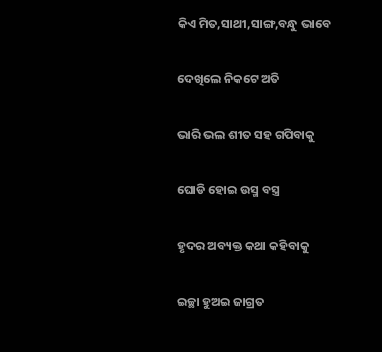କିଏ ମିତ,ସାଥୀ,ସାଙ୍ଗ,ବନ୍ଧୁ ଭାବେ

ଦେଖିଲେ ନିକଟେ ଅତି

ଭାରି ଭଲ ଶୀତ ସହ ଗପିବାକୁ

ଘୋଡି ହୋଇ ଉସ୍ମ ବସ୍ତ୍ର

ହୃଦର ଅବ୍ୟକ୍ତ କଥା କହିବାକୁ

ଇଚ୍ଛା ହୁଅଇ ଜାଗ୍ରତ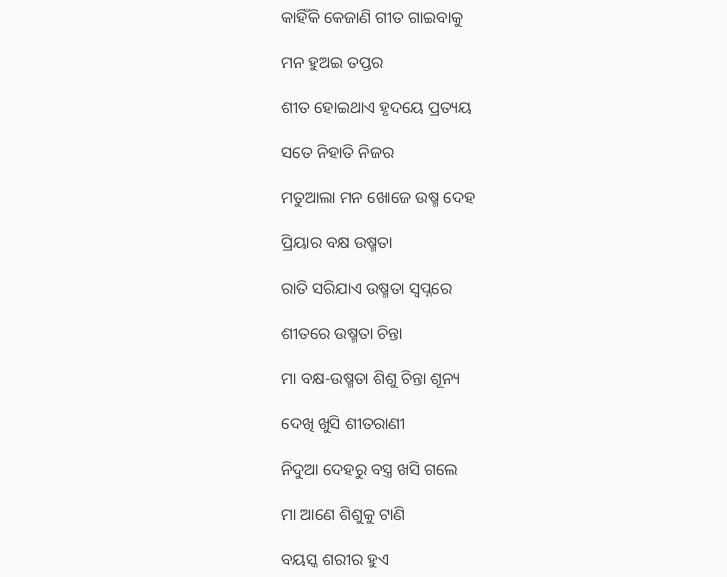କାହିଁକି କେଜାଣି ଗୀତ ଗାଇବାକୁ

ମନ ହୁଅଇ ତପ୍ତର

ଶୀତ ହୋଇଥାଏ ହୃଦୟେ ପ୍ରତ୍ୟୟ

ସତେ ନିହାତି ନିଜର

ମତୁଆଲା ମନ ଖୋଜେ ଉଷ୍ମ ଦେହ

ପ୍ରିୟାର ବକ୍ଷ ଉଷ୍ମତା

ରାତି ସରିଯାଏ ଉଷ୍ମତା ସ୍ୱପ୍ନରେ

ଶୀତରେ ଉଷ୍ମତା ଚିନ୍ତା

ମା ବକ୍ଷ-ଉଷ୍ମତା ଶିଶୁ ଚିନ୍ତା ଶୂନ୍ୟ

ଦେଖି ଖୁସି ଶୀତରାଣୀ

ନିଦୁଆ ଦେହରୁ ବସ୍ତ୍ର ଖସି ଗଲେ

ମା ଆଣେ ଶିଶୁକୁ ଟାଣି

ବୟସ୍କ ଶରୀର ହୁଏ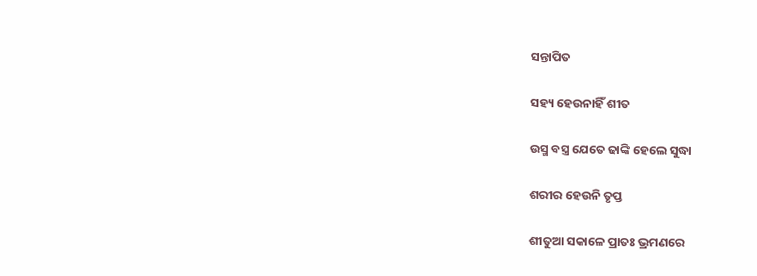ସନ୍ତାପିତ

ସହ୍ୟ ହେଉନାହିଁ ଶୀତ

ଉସ୍ମ ବସ୍ତ୍ର ଯେତେ ଢାଙ୍କି ହେଲେ ସୁଦ୍ଧା

ଶରୀର ହେଉନି ତୃପ୍ତ

ଶୀତୁଆ ସକାଳେ ପ୍ରାତଃ ଭ୍ରମଣରେ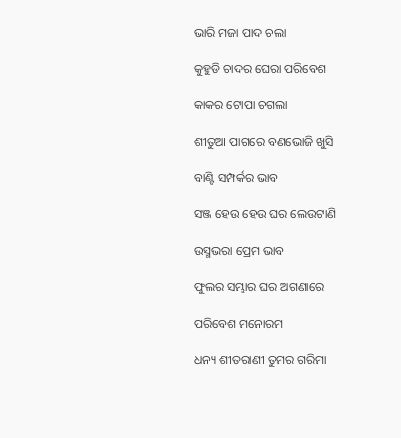ଭାରି ମଜା ପାଦ ଚଲା

କୁହୁଡି ଚାଦର ଘେରା ପରିବେଶ

କାକର ଟୋପା ଚଗଲା

ଶୀତୁଆ ପାଗରେ ବଣଭୋଜି ଖୁସି

ବାଣ୍ଟି ସମ୍ପର୍କର ଭାବ

ସଞ୍ଜ ହେଉ ହେଉ ଘର ଲେଉଟାଣି

ଉସ୍ମଭରା ପ୍ରେମ ଭାବ

ଫୁଲର ସମ୍ଭାର ଘର ଅଗଣାରେ

ପରିବେଶ ମନୋରମ

ଧନ୍ୟ ଶୀତରାଣୀ ତୁମର ଗରିମା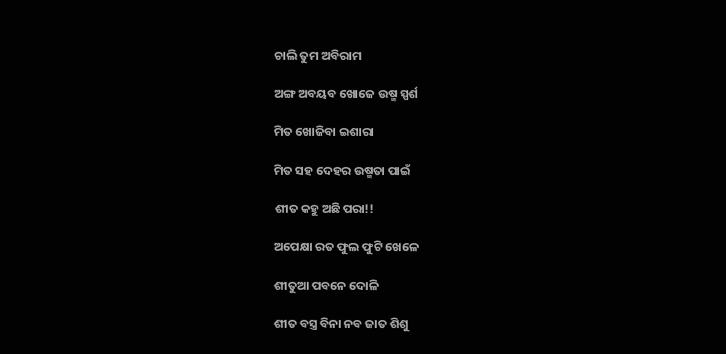ଚାଲି ତୁମ ଅବିରାମ

ଅଙ୍ଗ ଅବୟବ ଖୋଜେ ଉଷ୍ମ ସ୍ପର୍ଶ

ମିତ ଖୋଜିବା ଇଶାରା

ମିତ ସହ ଦେହର ଉଷ୍ମତା ପାଇଁ

ଶୀତ କହୁ ଅଛି ପରା!!

ଅପେକ୍ଷା ରତ ଫୁଲ ଫୁଟି ଖେଳେ

ଶୀତୁଆ ପବନେ ଦୋଳି

ଶୀତ ବସ୍ତ୍ର ବିନା ନବ ଜାତ ଶିଶୁ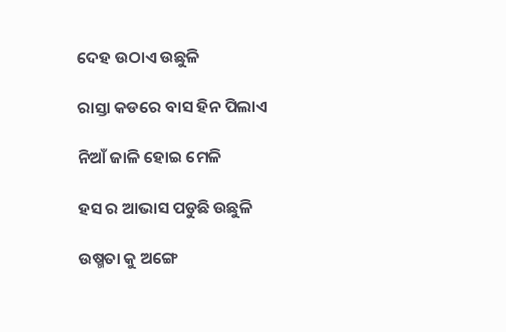ଦେହ ଉଠାଏ ଉଛୁଳି

ରାସ୍ତା କଡରେ ବାସ ହିନ ପିଲାଏ

ନିଆଁ ଜାଳି ହୋଇ ମେଳି

ହସ ର ଆଭାସ ପଡୁଛି ଉଛୁଳି

ଉଷ୍ମତା କୁ ଅଙ୍ଗେ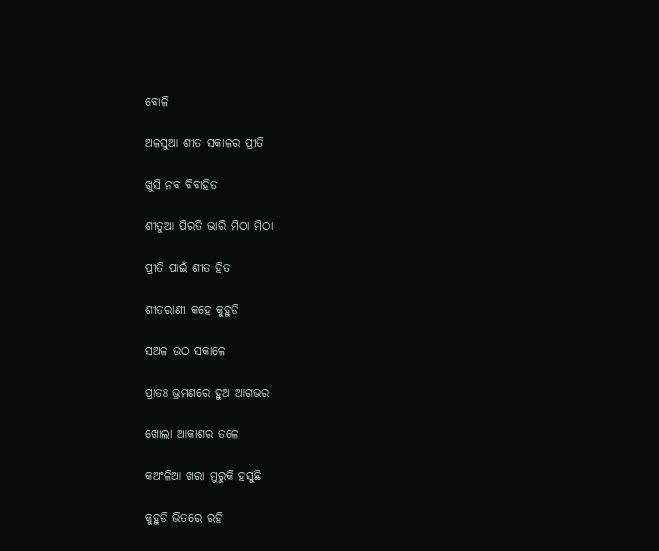ବୋଳି

ଅଳସୁଆ ଶୀତ ସକାଳର ପ୍ରୀତି

ଖୁସି ନବ ବିବାହିତ

ଶୀତୁଆ ପିରତି ଭାରି ମିଠା ମିଠା

ପ୍ରୀତି ପାଇଁ ଶୀତ ହିତ

ଶୀତରାଣୀ କହେ କୁହୁଡି

ସଅଳ ଉଠ ସକାଳେ

ପ୍ରାତଃ ଭ୍ରମଣରେ ହୁଅ ଆଗଭର

ଖୋଲା ଆକାଶର ତଳେ

କଅଂଳିଆ ଖରା ମୁରୁକି ହସୁଛି

କୁହୁଡି ଭିତରେ ରହି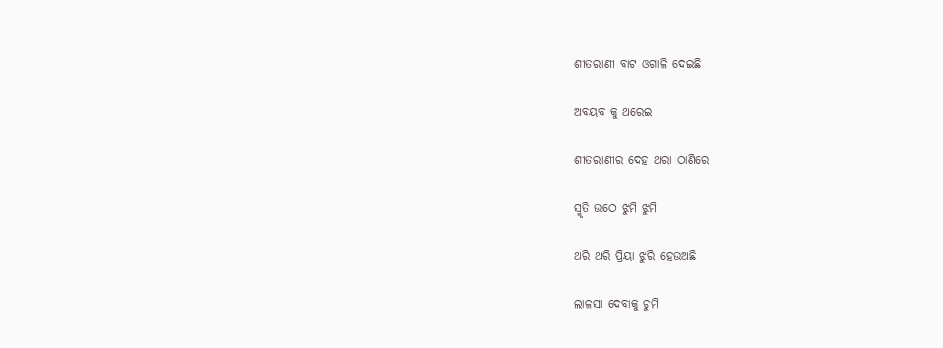ଶୀତରାଣୀ ବାଟ ଓଗାଳି ଦେଇଛି

ଅବୟବ କୁ ଥରେଇ

ଶୀତରାଣୀର ଦେହ ଥରା ଠାଣିରେ

ସ୍ମୃତି ଉଠେ ଝୁମି ଝୁମି

ଥରି ଥରି ପ୍ରିୟା ଝୁରି ହେଉଅଛି

ଲାଳସା ଦେବାକୁ ଚୁମି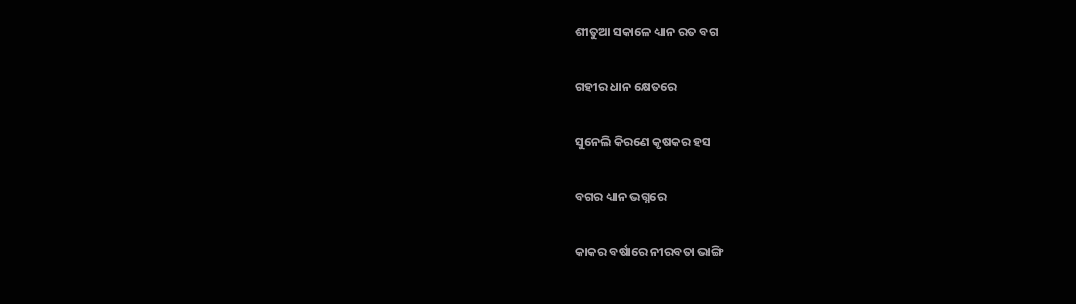ଶୀତୁଆ ସକାଳେ ଧ୍ୟାନ ରତ ବଗ

ଗହୀର ଧାନ କ୍ଷେତରେ

ସୁନେଲି କିରଣେ କୃଷକର ହସ

ବଗର ଧ୍ୟାନ ଭଗ୍ନରେ

କାକର ବର୍ଷାରେ ନୀରବତା ଭାଙ୍ଗି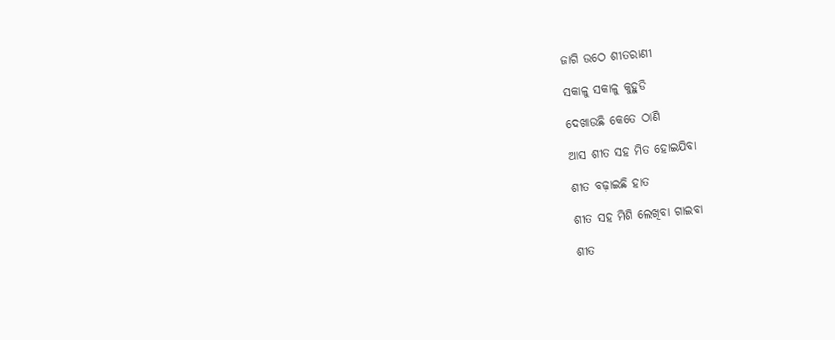ଜାଗି ଉଠେ ଶୀତରାଣୀ

ସକାଳୁ ସକାଳୁ କୁହୁଡି

ଦେଖାଉଛି କେତେ ଠାଣି

ଆସ ଶୀତ ସହ ମିତ ହୋଇଯିବା

ଶୀତ ବଢ଼ାଇଛି ହାତ

ଶୀତ ସହ ମିଶି ଲେଖିବା ଗାଇବା

ଶୀତ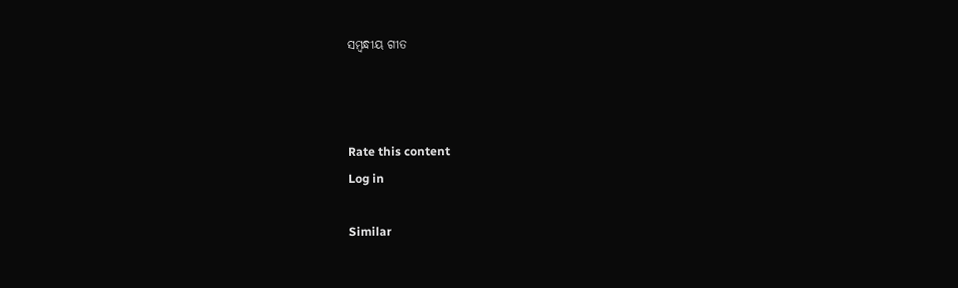ସମ୍ବନ୍ଧୀୟ ଗୀତ



Rate this content
Log in

Similar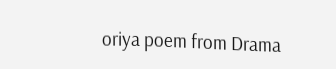oriya poem from Drama